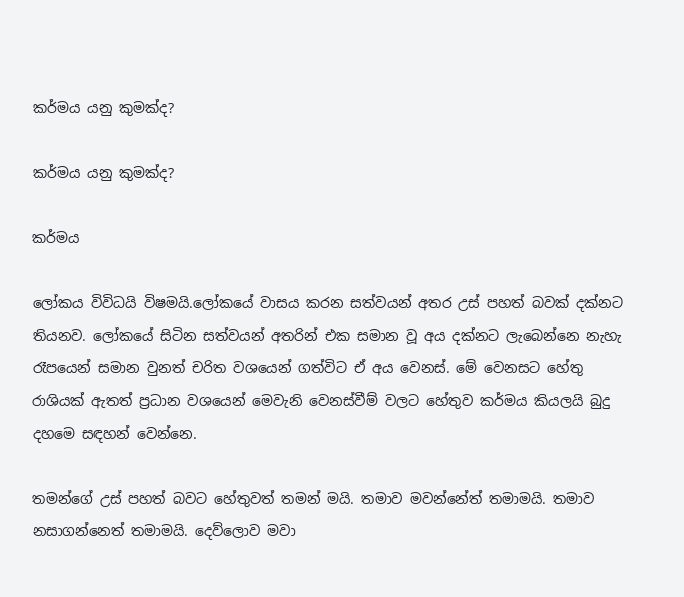කර්මය යනු කුමක්ද?

කර්මය යනු කුමක්ද?

කර්මය

ලෝකය විවිධයි විෂමයි.ලෝකයේ වාසය කරන සත්වයන් අතර උස් පහත් බවක් දක්නට තියනව. ලෝකයේ සිටින සත්වයන් අතරින් එක සමාන වූ අය දක්නට ලැබෙන්නෙ නැහැ රෑපයෙන් සමාන වුනත් චරිත වශයෙන් ගත්විට ඒ අය වෙනස්. මේ වෙනසට හේතු රාශියක් ඇතත් ප්‍රධාන වශයෙන් මෙවැනි වෙනස්වීම් වලට හේතුව කර්මය කියලයි බුදු දහමෙ සඳහන් වෙන්නෙ.

තමන්ගේ උස් පහත් බවට හේතුවත් තමන් මයි. තමාව මවන්නේත් තමාමයි. තමාව නසාගන්නෙත් තමාමයි. දෙව්ලොව මවා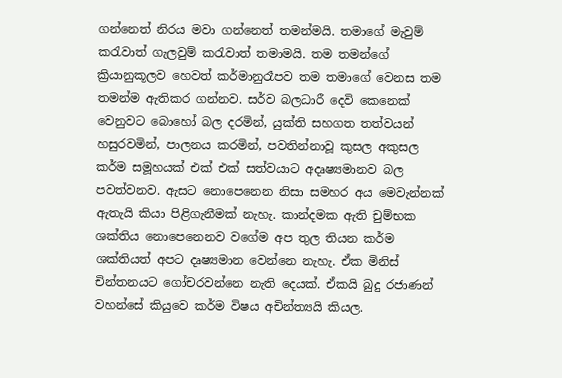ගන්නෙත් නිරය මවා ගන්නෙත් තමන්මයි. තමාගේ මැවුම් කරැවාත් ගැලවුම් කරැවාත් තමාමයි. තම තමන්ගේ ක්‍රියානුකූලව හෙවත් කර්මානුරෑපව තම තමාගේ වෙනස තම තමන්ම ඇතිකර ගන්නව. සර්ව බලධාරී දෙවි කෙනෙක් වෙනුවට බොහෝ බල දරමින්, යුක්ති සහගත තත්වයන් හසුරවමින්, පාලනය කරමින්, පවතින්නාවූ කුසල අකුසල කර්ම සමූහයක් එක් එක් සත්වයාට අදෘෂ්‍යමානව බල පවත්වනව. ඇසට නොපෙනෙන නිසා සමහර අය මෙවැන්නක් ඇතැයි කියා පිළිගැනීමක් නැහැ. කාන්දමක ඇති චුම්භක ශක්තිය නොපෙනෙනව වගේම අප තුල තියන කර්ම ශක්තියත් අපට දෘෂ්‍යමාන වෙන්නෙ නැහැ. ඒක මිනිස් චින්තනයට ගෝචරවන්නෙ නැති දෙයක්. ඒකයි බුදු රජාණන් වහන්සේ කියුවෙ කර්ම විෂය අචින්ත්‍යයි කියල.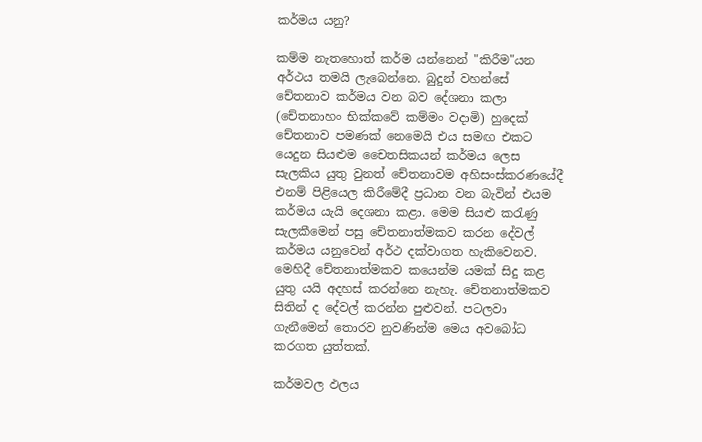කර්මය යනු?

කම්ම නැතහොත් කර්ම යන්නෙන් "කිරීම"යන අර්ථය තමයි ලැබෙන්නෙ. බුදුන් වහන්සේ චේතනාව කර්මය වන බව දේශනා කලා (චේතනාහං භික්කවේ කම්මං වදාමි) හුදෙක් චේතනාව පමණක් නෙමෙයි එය සමඟ එකට යෙදුන සියළුම චෛතසිකයන් කර්මය ලෙස සැලකිය යුතු වුනත් චේතනාවම අහිසංස්කරණයේදී එනම් පිළියෙල කිරීමේදී ප්‍රධාන වන බැවින් එයම කර්මය යැයි දෙශනා කළා. මෙම සියළු කරැණු සැලකීමෙන් පසු චේතනාත්මකව කරන දේවල් කර්මය යනුවෙන් අර්ථ දක්වාගත හැකිවෙනව. මෙහිදී චේතනාත්මකව කයෙන්ම යමක් සිදු කළ යුතු යයි අදහස් කරන්නෙ නැහැ. චේතනාත්මකව සිතින් ද දේවල් කරන්න පුළුවන්. පටලවා ගැනීමෙන් තොරව නුවණින්ම මෙය අවබෝධ කරගත යුත්තක්.

කර්මවල ඵලය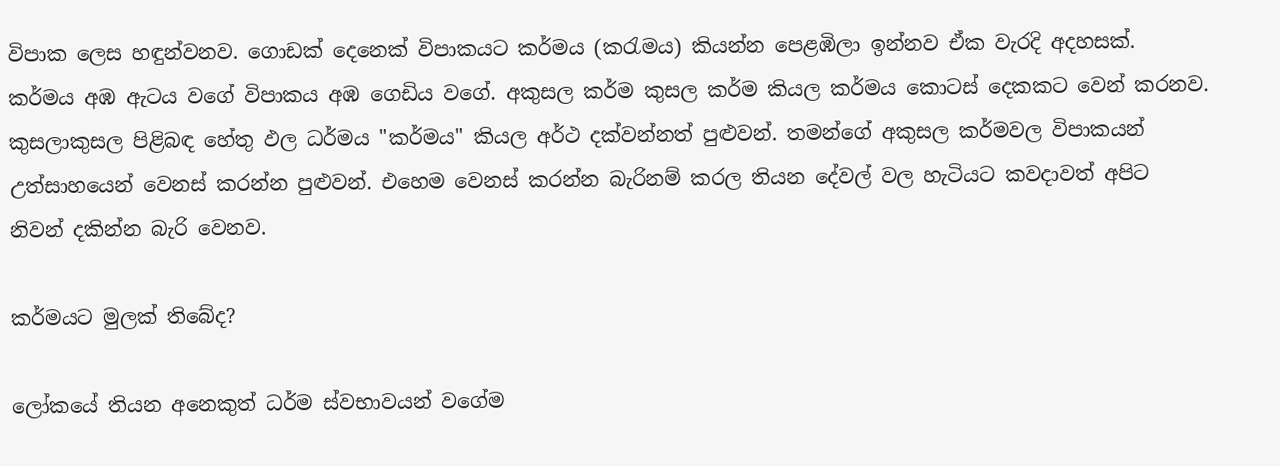විපාක ලෙස හඳුන්වනව. ගොඩක් දෙනෙක් විපාකයට කර්මය (කරැමය) කියන්න පෙළඹිලා ඉන්නව ඒක වැරදි අදහසක්. කර්මය අඹ ඇටය වගේ විපාකය අඹ ගෙඩිය වගේ. අකුසල කර්ම කුසල කර්ම කියල කර්මය කොටස් දෙකකට වෙන් කරනව. කුසලාකුසල පිළිබඳ හේතු ඵල ධර්මය "කර්මය" කියල අර්ථ දක්වන්නත් පුළුවන්. තමන්ගේ අකුසල කර්මවල විපාකයන් උත්සාහයෙන් වෙනස් කරන්න පුළුවන්. එහෙම වෙනස් කරන්න බැරිනම් කරල තිය‍න දේවල් වල හැටියට කවදාවත් අපිට නිවන් දකින්න බැරි වෙනව.

කර්මයට මුලක් තිබේද?

ලෝකයේ තියන අනෙකුත් ධර්ම ස්‍වභාවයන් වගේම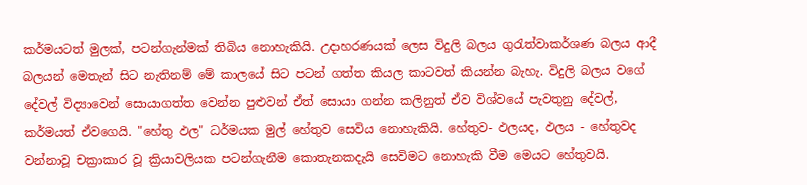කර්මයටත් මුලක්, පටන්ගැන්මක් තිබිය නොහැකියි. උදාහරණයක් ලෙස විදුලි බලය ගුරැත්වාකර්ශණ බලය ආදී බලයන් මෙතැන් සිට නැතිනම් මේ කාලයේ සිට පටන් ගත්ත කියල කාටවත් කියන්න බැහැ. විදුලි බලය වගේ දේවල් විද්‍යාවෙන් සොයාගත්ත වෙන්න පුළුවන් ඒත් සොයා ගන්න කලිනුත් ඒව විශ්වයේ පැවතුනු දේවල්, කර්මයත් ඒවගෙයි. "හේතු ඵල" ධර්මයක මුල් හේතුව සෙවිය නොහැකියි. හේතුව- ඵලයද, ඵලය - හේතුවද වන්නාවූ චක්‍රාකාර වූ ක්‍රියාවලියක පටන්ගැනීම කොතැනකදැයි සෙවිමට නොහැකි වීම මෙයට හේතුවයි.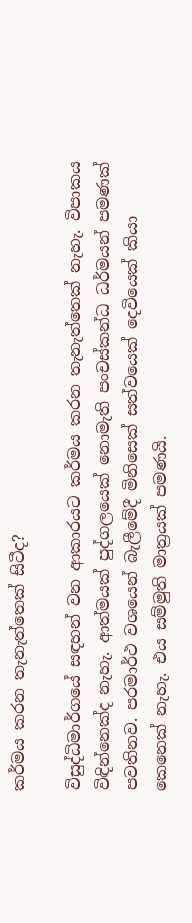කර්මය කරන තැනැත්තෙක් සිටීද?

විසුද්ධිමාර්ගයේ සඳහන් වන ආකාරයට කර්මය කරන තැනැත්තෙක් නැහැ. විපාකය විඳින්නෙක්ද නැහැ. ආත්මයක් පුද්ගලයෙක් නොමැති පංචස්කන්ධ ධර්මයන් පමණක් පවතිනව. පරමාර්ථ වශයෙන් බැලී‍මේදී මිනිසෙක් සත්වයෙක් දෙවියෙක් කියා කෙනෙක් නැහැ. එය සම්මුති මාත්‍රයක් පමණයි.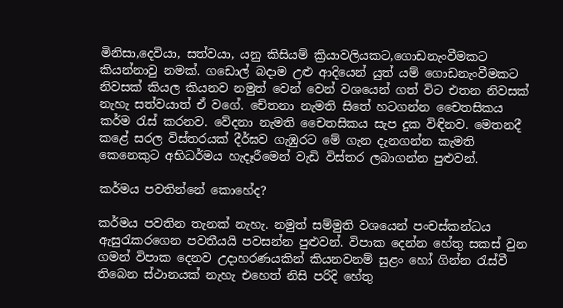මිනිසා,දෙවියා, සත්වයා, යනු කිසියම් ක්‍රියාවලියකට,ගොඩනැංවීමකට කියන්නාවු ‍නමක්. ගඩොල් බදාම උළු ආදියෙන් යුත් යම් ගොඩනැංවීමකට නිවසක් කියල කියනව නමුත් වෙන් වෙන් වශයෙන් ගත් විට එතන නිවසක් නැහැ සත්වයාත් ඒ වගේ. චේතනා නැමති සිතේ හටගන්න චෛතසිකය කර්ම රැස් කරනව. වේදනා නැමති චෛතසිකය සැප දුක විඳිනව. මෙතනදී කළේ සරල විස්තරයක් දීර්ඝව ගැඹුරට මේ ගැන දැනගන්න කැමති කෙනෙකුට අභිධර්මය හැදෑරීමෙන් වැඩි විස්තර ලබාගන්න පුළුවන්.

කර්මය පවතින්නේ කොහේද?

කර්මය පවතින තැනක් නැහැ. නමුත් සම්මුති වශයෙන් පංචස්කන්ධය ඇසුරැකරගෙන පවතීයයි පවසන්න පුළුවන්. විපාක දෙන්න හේතු සකස් වුන ගමන් විපාක දෙනව උදාහරණයකින් කියනවනම් සුළං හෝ ගින්න රැස්වී තිබෙන ස්ථානයක් නැහැ එහෙත් නිසි පරිදි හේතු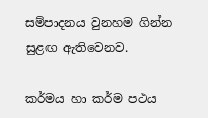සම්පාදනය වුනහම ගින්න සුළඟ ඇතිවෙනව.

කර්මය හා කර්ම පථය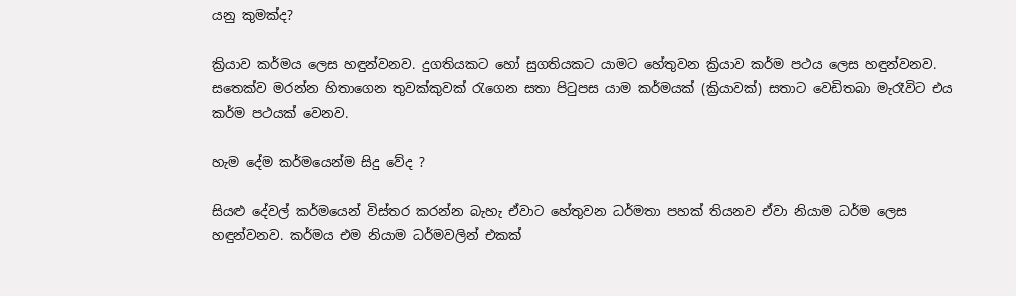යනු කුමක්ද?

ක්‍රියාව කර්මය ලෙස හඳුන්වනව. දුගතියකට හෝ සුගතියකට යාමට හේතුවන ක්‍රියාව කර්ම පථය ලෙස හඳුන්වනව. සතෙක්ව මරන්න හිතාගෙන තුවක්කුවක් රැගෙන සතා පිටුපස යාම කර්මයක් (ක්‍රියාවක්) සතාට වෙඩිතබා මැරෑවිට එය කර්ම පථයක් වෙනව.

හැම දේම කර්මයෙන්ම සිදු වේද ?

සියළු දේවල් කර්මයෙන් විස්තර කරන්න බැහැ ඒවාට හේතුවන ධර්මතා පහක් තියනව ඒවා නියාම ධර්ම ලෙස හඳුන්වනව. කර්මය එම නියාම ධර්මවලින් එකක්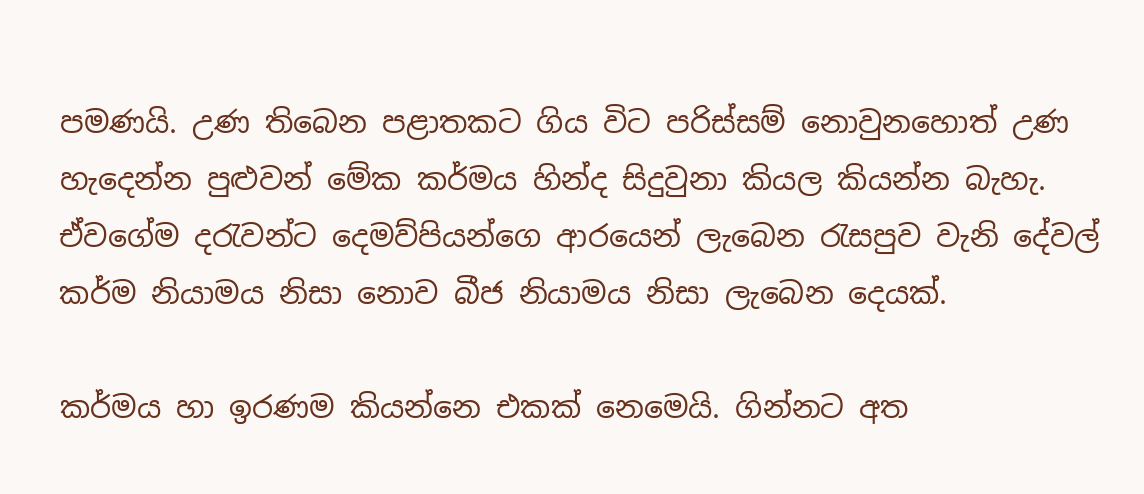පමණයි. උණ තිබෙන පළාතකට ගිය විට පරිස්සම් නොවුනහොත් උණ හැදෙන්න පුළුවන් මේක කර්මය හින්ද සිදුවුනා කියල කියන්න බැහැ. ඒවගේම දරැවන්ට දෙමව්පියන්ගෙ ආරයෙන් ලැබෙන රැසපුව වැනි දේවල් කර්ම නියාමය නිසා නොව බීජ නියාමය නිසා ලැබෙන දෙයක්.

කර්මය හා ඉරණම කියන්නෙ එකක් නෙමෙයි. ගින්නට අත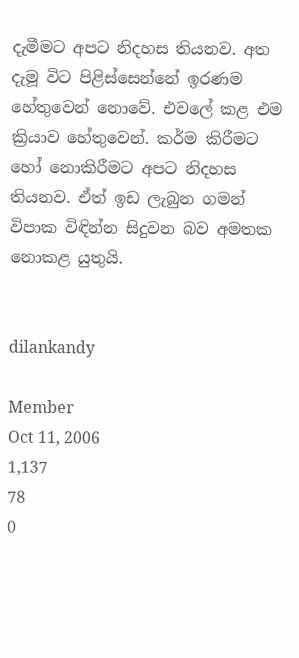දැමීමට අපට නිදහස තියනව. අත දැමූ විට පිළිස්සෙන්නේ ඉරණම හේතුවෙන් නොවේ. එවලේ කළ එම ක්‍රියාව හේතුවෙන්. කර්ම කිරීමට හෝ නොකිරීමට අපට නිදහස තියනව. ඒත් ඉඩ ලැබුන ගමන් විපාක විඳින්න සිදුවන බව අමතක නොකළ යුතුයි.


dilankandy

Member
Oct 11, 2006
1,137
78
0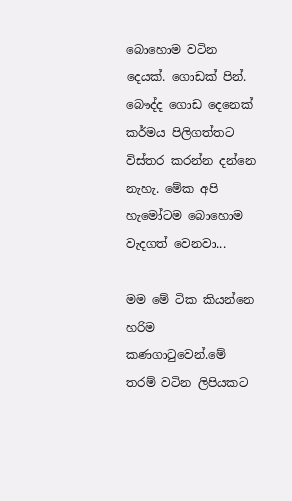බොහොම වටින දෙයක්. ගොඩක් පින්. බෞද්ද ගොඩ දෙනෙක් කර්මය පිලිගත්තට විස්තර කරන්න දන්නෙ නැහැ. මේක අපි හැමෝටම බොහොම වැදගත් වෙනවා...

මම මේ ටික කියන්නෙ හරිම කණගාටුවෙන්.මේ තරම් වටින ලිපියකට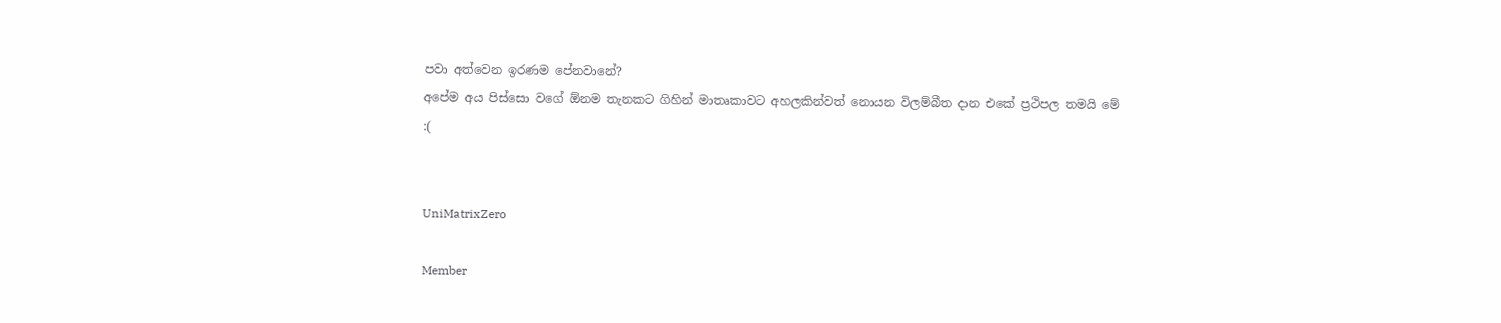පවා අත්වෙන ඉරණම පේනවානේ?
අපේම අය පිස්සො වගේ ඕනම තැනකට ගිහින් මාතෘකාවට අහලකින්වත් නොයන විලම්බීත දාන එකේ ප්‍රථිපල තමයි මේ
:(


UniMatrixZero

Member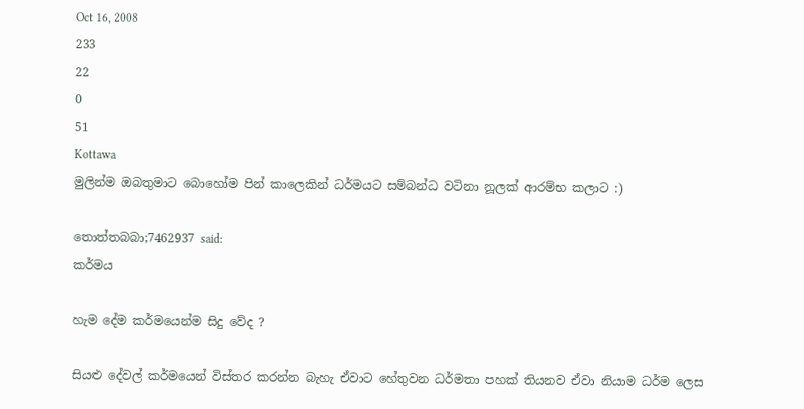Oct 16, 2008
233
22
0
51
Kottawa
මුලින්ම ඔබතුමාට බොහෝම පින් කාලෙකින් ධර්මයට සම්බන්ධ වටිනා නූලක් ආරම්භ කලාට :)

තොත්තබබා;7462937 said:
කර්මය

හැම දේම කර්මයෙන්ම සිදු වේද ?

සියළු දේවල් කර්මයෙන් විස්තර කරන්න බැහැ ඒවාට හේතුවන ධර්මතා පහක් තියනව ඒවා නියාම ධර්ම ලෙස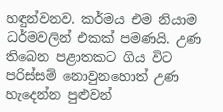හඳුන්වනව. කර්මය එම නියාම ධර්මවලින් එකක් පමණයි. උණ තිබෙන පළාතකට ගිය විට පරිස්සම් නොවුනහොත් උණ හැදෙන්න පුළුවන්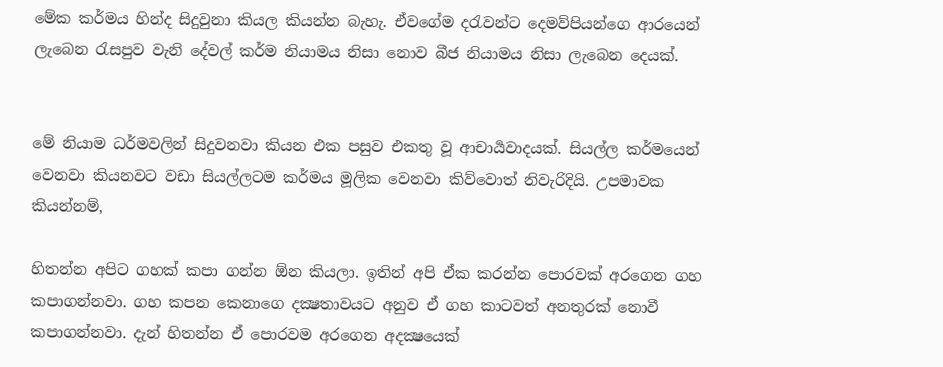මේක කර්මය හින්ද සිදුවුනා කියල කියන්න බැහැ. ඒවගේම දරැවන්ට දෙමව්පියන්ගෙ ආරයෙන් ලැබෙන රැසපුව වැනි දේවල් කර්ම නියාමය නිසා නොව බීජ නියාමය නිසා ලැබෙන දෙයක්.


මේ නියාම ධර්මවලින් සිදුවනවා කියන එක පසුව එකතු වූ ආචාර්‍යවාදයක්. සියල්ල කර්මයෙන් වෙනවා කියනවට වඩා සියල්ලටම කර්මය මූලික වෙනවා කිව්වොත් නිවැරිදියි. උපමාවක කියන්නම්,

හිතන්න අපිට ගහක් කපා ගන්න ඕන කියලා. ඉතින් අපි ඒක කරන්න පොරවක් අරගෙන ගහ කපාගන්නවා. ගහ කපන කෙනාගෙ දක්‍ෂතාවයට අනුව ඒ ගහ කාටවත් අනතුරක් නොවී කපාගන්නවා. දැන් හිතන්න ඒ පොරවම අරගෙන අදක්‍ෂයෙක්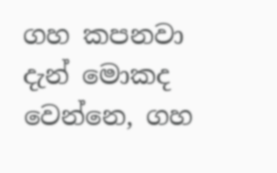ගහ කපනවා දැන් මොකද වෙන්නෙ, ගහ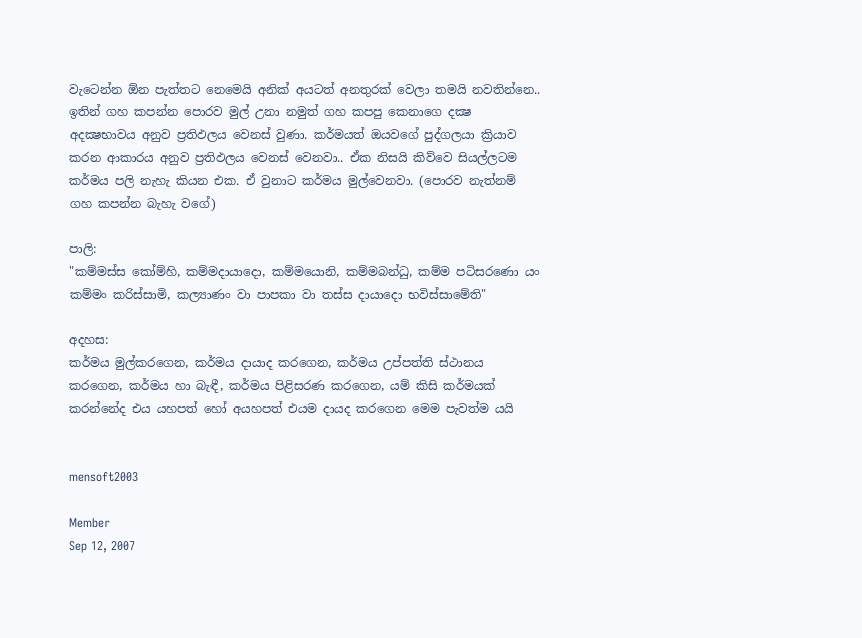වැටෙන්න ඕන පැත්තට නෙමෙයි අනික් අයටත් අනතුරක් වෙලා තමයි නවතින්නෙ.. ඉතින් ගහ කපන්න පොරව මුල් උනා නමුත් ගහ කපපු කෙනාගෙ දක්‍ෂ අදක්‍ෂභාවය අනුව ප්‍රතිඵලය වෙනස් වුණා. කර්මයත් ඔයවගේ පුද්ගලයා ක්‍රියාව කරන ආකාරය අනුව ප්‍රතිඵලය වෙනස් වෙනවා.. ඒක නිසයි කිව්වෙ සියල්ලටම කර්මය පලි නැහැ කියන එක. ඒ වුනාට කර්මය මුල්වෙනවා. (පොරව නැත්නම් ගහ කපන්න බැහැ වගේ)

පාලි:
"කම්මස්ස කෝම්හි, කම්මදායාදො, කම්මයොනි, කම්මබන්ධු, කම්ම පටිසරණො යං කම්මං කරිස්සාමි, කල්‍යාණං වා පාපකා වා තස්ස දායාදො භවිස්සාමේති"

අදහස:
කර්මය මුල්කරගෙන, කර්මය දායාද කරගෙන, කර්මය උප්පත්ති ස්ථානය කරගෙන, කර්මය හා බැඳී, කර්මය පිළිසරණ කරගෙන, යම් කිසි කර්මයක් කරන්නේද එය යහපත් හෝ අයහපත් එයම දායද කරගෙන මෙම පැවත්ම යයි


mensoft2003

Member
Sep 12, 2007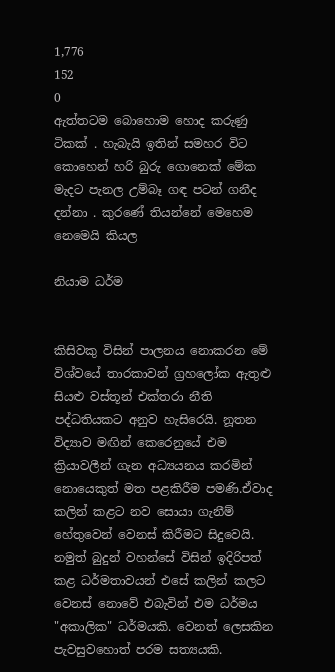1,776
152
0
ඇත්තටම බොහොම හොද කරුණු ටිකක් . හැබැයි ඉතින් සමහර විට කොහෙන් හරි බුරු ගොනෙක් මේක මැදට පැනල උම්බෑ ගඳ පටන් ගනීද දන්නා . කුරණේ තියන්නේ මෙහෙම නෙමෙයි කියල

නියාම ධර්ම


කිසිවකු විසින් පාලනය නොකරන මේ විශ්වයේ තාරකාවන් ග්‍රහලෝක ඇතුළු සියළු වස්තූන් එක්තරා නීති පද්ධතියකට අනුව හැසිරෙයි. නූතන විද්‍යාව මඟින් කෙරෙනුයේ එම ක්‍රියාවලීන් ගැන අධ්‍යයනය කරමින් නොයෙකුත් මත පළකිරීම පමණි.ඒවාද කලින් කළට නව සොයා ගැනීම් හේතුවෙන් වෙනස් කිරීමට සිදුවෙයි. නමුත් බුදුන් වහන්සේ විසින් ඉදිරිපත් කළ ධර්මතාවයන් එසේ කලින් කලට වෙනස් නොවේ එබැවින් එම ධර්මය "අකාලික" ධර්මයකි. වෙනත් ලෙසකින පැවසුවහොත් පරම සත්‍යයකි.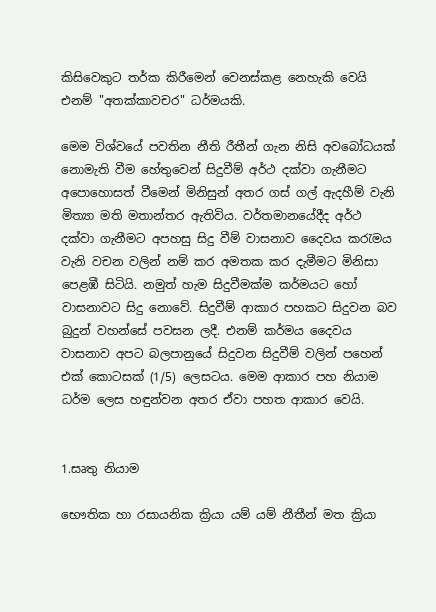කිසිවෙකුට තර්ක කිරීමෙන් වෙනස්කළ නෙහැකි වෙයි එනම් "අතක්කාවචර" ධර්මයකි.

මෙම විශ්වයේ පවතින නීති රීතීන් ගැන නිසි අවබෝධයක් නොමැති වීම හේතු‍වෙන් සිදුවීම් අර්ථ දක්වා ගැනීම‍ට අපොහොසත් වීමෙන් මිනිසුන් අතර ගස් ගල් ඇදහීම් වැනි මිත්‍යා මති මතාන්තර ඇතිවිය. වර්තමානයේදීද ‍අර්ථ දක්වා ගැනීමට අපහසු සිදු වී‍ම් වාසනාව දෛවය කරැමය වැනි වචන වලින් නම් කර අමතක කර දැමීමට මිනිසා පෙළඹී සිටියි. නමුත් හැම සිදුවීමක්ම කර්මයට හෝ වාසනාවට සිදු නොවේ. සිදුවීම් ආකාර පහකට සිදුවන බව බුදුන් වහන්සේ පවසන ලදී. එනම් කර්මය දෛවය වාසනාව අපට බලපානුයේ සිදුවන සිදුවීම් වලින් ‍පහෙන් එක් කොටසක් (1/5) ලෙසටය. මෙම ආකාර පහ නියාම ධර්ම ලෙස හඳුන්වන අතර ඒවා පහත ආකා‍ර වෙයි.


1.සෘතු නියාම

භෞතික හා රසායනික ක්‍රියා යම් යම් නීතීන් මත ක්‍රියා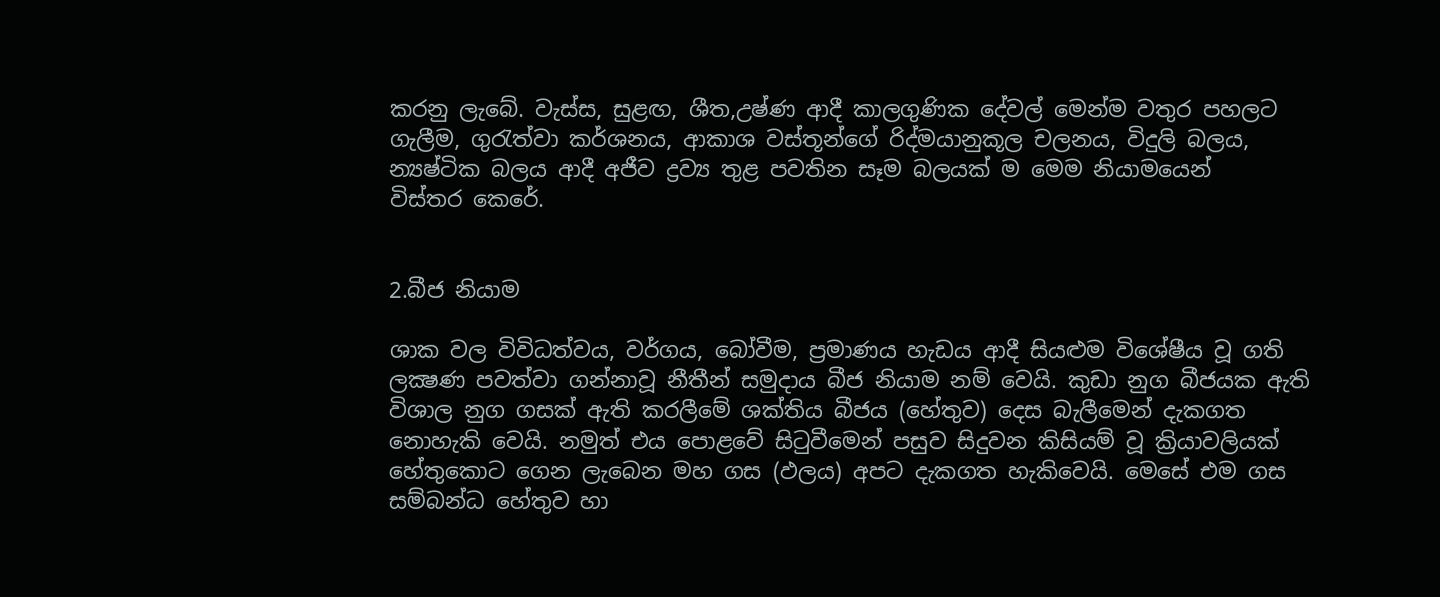කරනු ලැබේ. වැස්ස, සුළඟ, ශීත,උෂ්ණ ආදී කාලගුණික දේවල් මෙන්ම වතුර පහලට ගැලීම, ගුරැත්වා කර්ශනය, ආකාශ වස්තූන්ගේ රිද්මයානුකූල චලනය, විදුලි බලය, න්‍යෂ්ටික බලය ආදී අජීව ද්‍රව්‍ය තුළ පවතින සෑම බලයක් ම මෙම නියාමයෙන් විස්තර ‍කෙරේ.


2.බීජ නියාම

ශාක වල විවිධත්වය, වර්ගය, බෝවීම, ප්‍රමාණය හැඩය ආදී සියළුම විශේෂීය වූ ගති ලක්‍ෂණ පවත්වා ගන්නාවූ නීතීන් සමුදාය බීජ නියාම නම් වෙයි. කුඩා නුග බීජයක ඇති විශාල නුග ගසක් ඇති කරලීමේ ශක්තිය බී‍ජය (හේතුව) දෙස බැලීමෙන් දැකගත නොහැකි වෙයි. නමුත් එය පොළවේ සිටුවීමෙන් පසුව සිදුවන කිසියම් වූ ක්‍රියාවලියක් හේතුකොට ගෙන ලැබෙන මහ ගස (ඵලය) අපට දැකගත හැකිවෙයි. මෙසේ එම ගස සම්බන්ධ හේතුව හා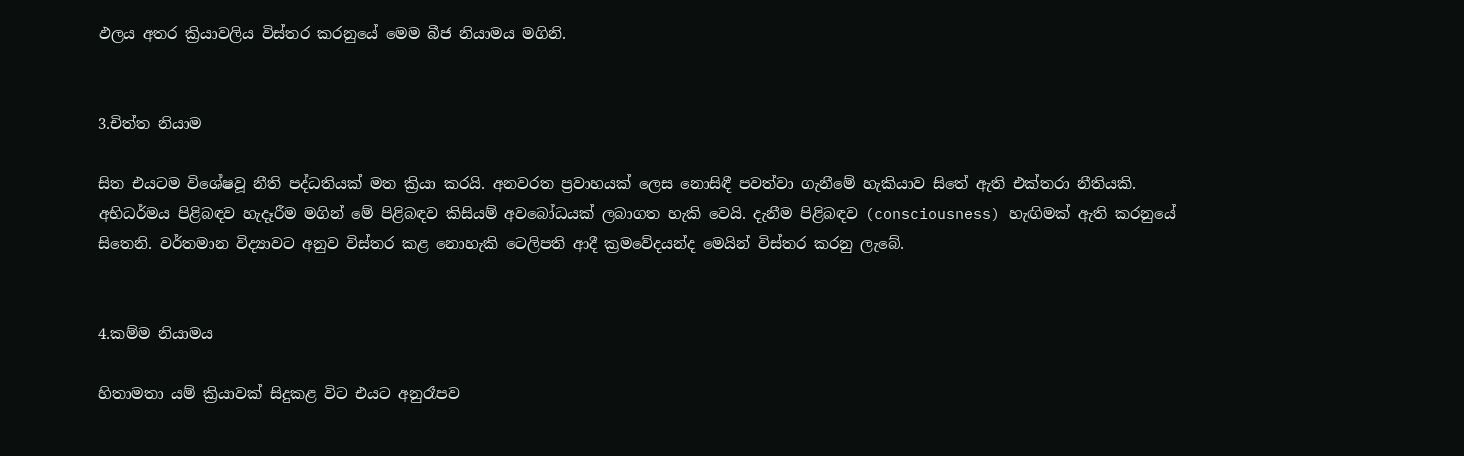ඵලය අතර ක්‍රියාවලිය විස්තර කරනුයේ මෙම බීජ නියාමය මගිනි.


3.චිත්ත නියාම

සිත එයටම විශේෂවූ නීති පද්ධතියක් මත ක්‍රියා කරයි. අනවරත ප්‍රවාහයක් ලෙස නොසිඳී පවත්වා ගැනීමේ හැකියාව සිතේ ඇති එක්තරා නීතියකි. අභිධර්මය පිළිබඳව හැදෑරීම මගින් මේ පිළිබඳව කිසියම් අවබෝධයක් ලබාගත හැකි වෙයි. දැනීම පිළිබඳව (consciousness) හැඟිමක් ඇති කරනුයේ සිතෙනි. වර්තමාන විද්‍යාවට අනුව විස්තර කළ නොහැකි ටෙලිපති ආදී ක්‍රමවේදයන්ද මෙයින් විස්තර කරනු ලැබේ.


4.කම්ම නියාමය

හිතාමතා යම් ක්‍රියාවක් සිදුකළ විට එයට අනුරෑපව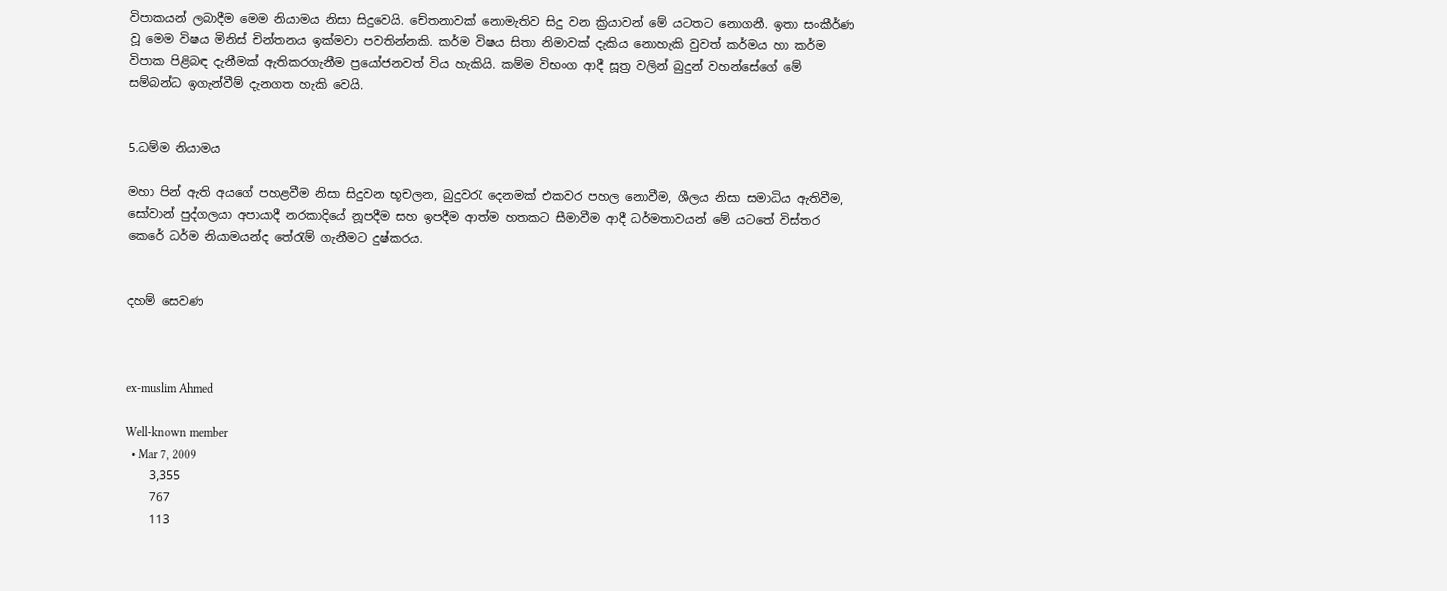විපාකයන් ලබාදීම මෙම නියාමය නිසා සිදුවෙයි. චේතනාවක් නොමැතිව සිදු වන ක්‍රියාවන් මේ යටතට නොගනී. ඉතා සංකීර්ණ වූ මෙම විෂය මිනිස් චින්තනය ඉක්මවා පවතින්නකි. කර්ම විෂය සිතා නිමාවක් දැකිය නොහැකි වුවත් කර්මය හා කර්ම විපාක පිළිබඳ දැනීමක් ඇතිකරගැනීම ප්‍රයෝජනවත් විය හැකියි. කම්ම විභංග ආදී සූත්‍ර වලින් බුදුන් වහන්සේගේ මේ සම්බන්ධ ඉගැන්වීම් දැනගත හැකි වෙයි.


5.ධම්ම නියාමය

මහා පින් ඇති අයගේ පහළවීම නිසා සිදුවන භූචලන, බුදුවරැ දෙනමක් ‍එකවර පහල නොවීම, ශීලය නිසා සමාධිය ඇතිවීම, සෝවාන් පුද්ගලයා අපායාදී නරකාදියේ නූපදීම සහ ඉපදීම ආත්ම හතකට සීමාවීම ආදී ධර්මතාවයන් මේ යටතේ විස්තර කෙරේ ධර්ම නියාමයන්ද තේරැම් ගැනීමට දුෂ්කරය.


දහම් සෙවණ



ex-muslim Ahmed

Well-known member
  • Mar 7, 2009
    3,355
    767
    113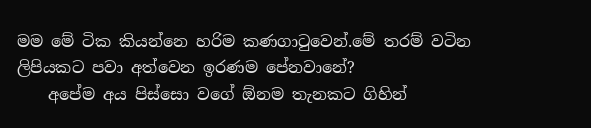මම මේ ටික කියන්නෙ හරිම කණගාටුවෙන්.මේ තරම් වටින ලිපියකට පවා අත්වෙන ඉරණම පේනවානේ?
    අපේම අය පිස්සො වගේ ඕනම තැනකට ගිහින්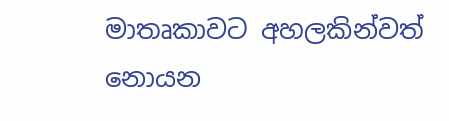මාතෘකාවට අහලකින්වත් නොයන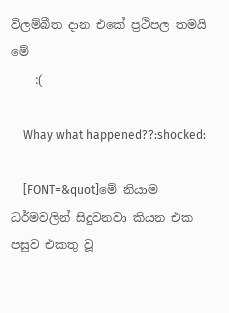විලම්බීත දාන එකේ ප්‍රථිපල තමයි මේ
    :(

    Whay what happened??:shocked:

    [FONT=&quot]මේ නියාම ධර්මවලින් සිදුවනවා කියන එක පසුව එකතු වූ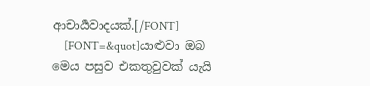ආචාර්‍යවාදයක්.[/FONT]
    [FONT=&quot]යාළුවා ඔබ මෙය පසුව එකතුවුවක් යැයි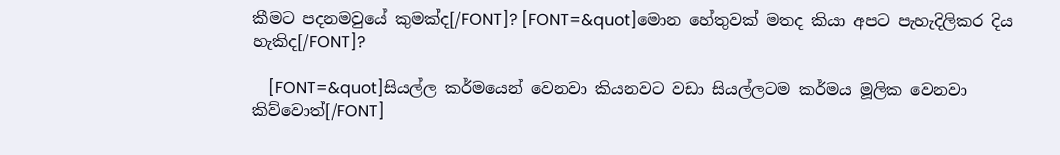කීමට පදනමවුයේ කුමක්ද[/FONT]? [FONT=&quot]මොන හේතුවක් මතද කියා අපට පැහැදිලිකර දිය හැකිද[/FONT]?

    [FONT=&quot]සියල්ල කර්මයෙන් වෙනවා කියනවට වඩා සියල්ලටම කර්මය මූලික වෙනවා කිව්වොත්[/FONT]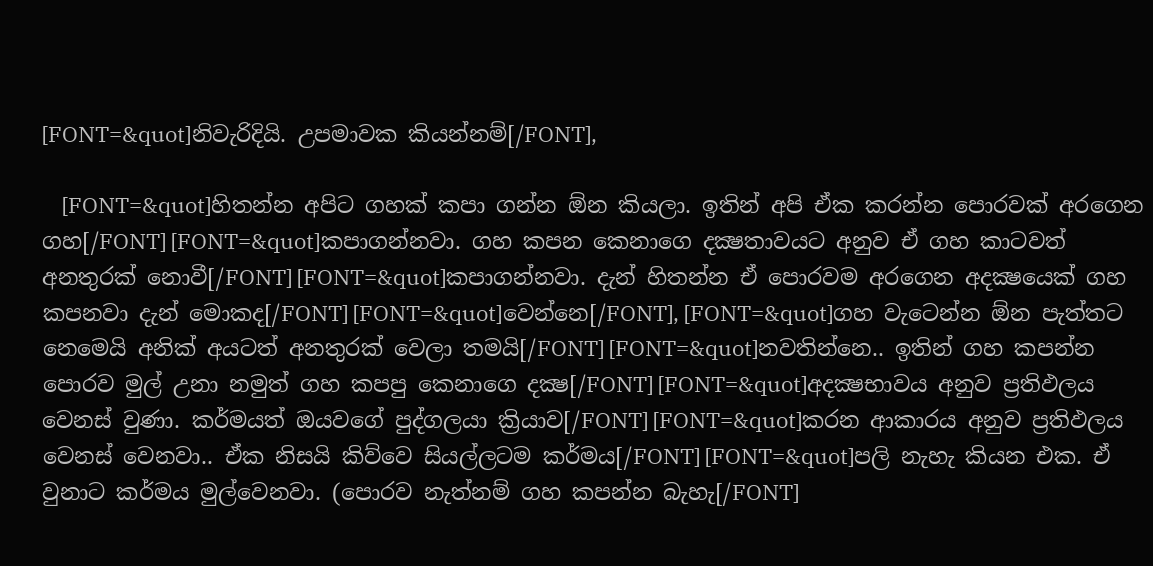[FONT=&quot]නිවැරිදියි. උපමාවක කියන්නම්[/FONT],

    [FONT=&quot]හිතන්න අපිට ගහක් කපා ගන්න ඕන කියලා. ඉතින් අපි ඒක කරන්න පොරවක් අරගෙන ගහ[/FONT] [FONT=&quot]කපාගන්නවා. ගහ කපන කෙනාගෙ දක්‍ෂතාවයට අනුව ඒ ගහ කාටවත් අනතුරක් නොවී[/FONT] [FONT=&quot]කපාගන්නවා. දැන් හිතන්න ඒ පොරවම අරගෙන අදක්‍ෂයෙක් ගහ කපනවා දැන් මොකද[/FONT] [FONT=&quot]වෙන්නෙ[/FONT], [FONT=&quot]ගහ වැටෙන්න ඕන පැත්තට නෙමෙයි අනික් අයටත් අනතුරක් වෙලා තමයි[/FONT] [FONT=&quot]නවතින්නෙ.. ඉතින් ගහ කපන්න පොරව මුල් උනා නමුත් ගහ කපපු කෙනාගෙ දක්‍ෂ[/FONT] [FONT=&quot]අදක්‍ෂභාවය අනුව ප්‍රතිඵලය වෙනස් වුණා. කර්මයත් ඔයවගේ පුද්ගලයා ක්‍රියාව[/FONT] [FONT=&quot]කරන ආකාරය අනුව ප්‍රතිඵලය වෙනස් වෙනවා.. ඒක නිසයි කිව්වෙ සියල්ලටම කර්මය[/FONT] [FONT=&quot]පලි නැහැ කියන එක. ඒ වුනාට කර්මය මුල්වෙනවා. (පොරව නැත්නම් ගහ කපන්න බැහැ[/FONT]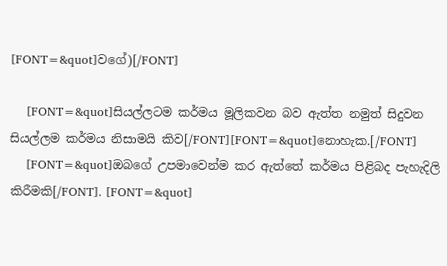[FONT=&quot]වගේ)[/FONT]

    [FONT=&quot]සියල්ලටම කර්මය මූලිකවන බව ඇත්ත නමුත් සිදුවන සියල්ලම කර්මය නිසාමයි කිව[/FONT][FONT=&quot]නොහැක.[/FONT]
    [FONT=&quot]ඔබගේ උපමාවෙන්ම කර ඇත්තේ කර්මය පිළිබද පැහැදිලි කිරීමකි[/FONT]. [FONT=&quot]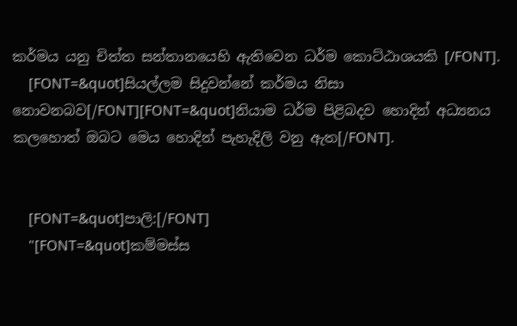කර්මය යනු චිත්ත සන්තානයෙහි ඇතිවෙන ධර්ම කොට්ඨාශයකි [/FONT].
    [FONT=&quot]සියල්ලම සිදුවන්නේ කර්මය නිසා නොවනබව[/FONT][FONT=&quot]නියාම ධර්ම පිළිබදව හොදින් අධ්‍යනය කලහොත් ඔබට මෙය හොදින් පැහැදිලි වනු ඇත[/FONT].


    [FONT=&quot]පාලි:[/FONT]
    "[FONT=&quot]කම්මස්ස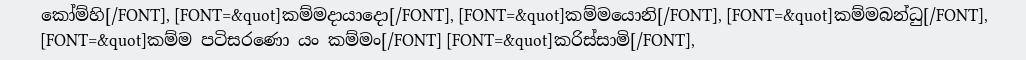කෝම්හි[/FONT], [FONT=&quot]කම්මදායාදො[/FONT], [FONT=&quot]කම්මයොනි[/FONT], [FONT=&quot]කම්මබන්ධු[/FONT], [FONT=&quot]කම්ම පටිසරණො යං කම්මං[/FONT] [FONT=&quot]කරිස්සාමි[/FONT],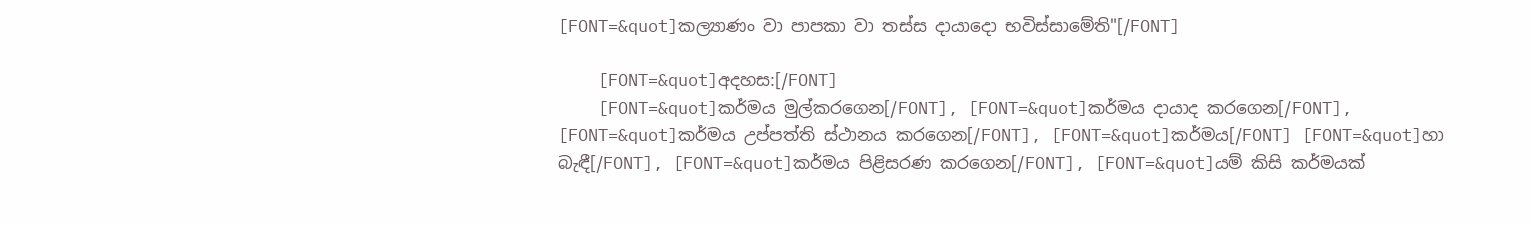[FONT=&quot]කල්‍යාණං වා පාපකා වා තස්ස දායාදො භවිස්සාමේති"[/FONT]

    [FONT=&quot]අදහස:[/FONT]
    [FONT=&quot]කර්මය මුල්කරගෙන[/FONT], [FONT=&quot]කර්මය දායාද කරගෙන[/FONT], [FONT=&quot]කර්මය උප්පත්ති ස්ථානය කරගෙන[/FONT], [FONT=&quot]කර්මය[/FONT] [FONT=&quot]හා බැඳී[/FONT], [FONT=&quot]කර්මය පිළිසරණ කරගෙන[/FONT], [FONT=&quot]යම් කිසි කර්මයක්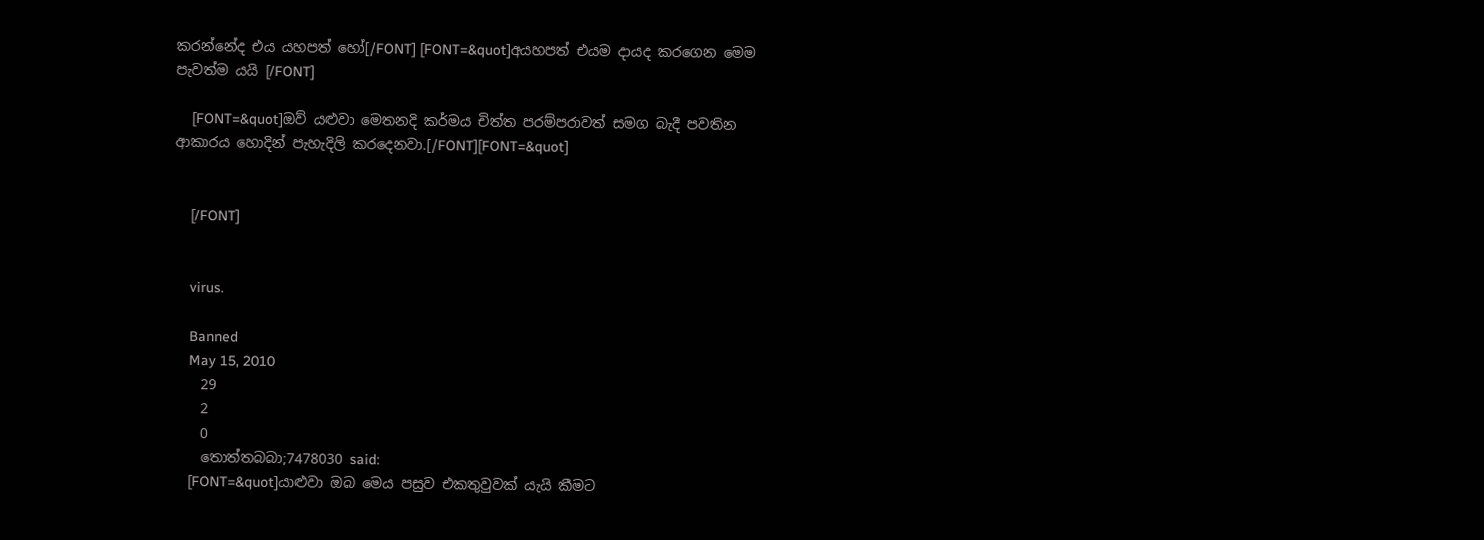කරන්නේද එය යහපත් හෝ[/FONT] [FONT=&quot]අයහපත් එයම දායද කරගෙන මෙම පැවත්ම යයි [/FONT]

    [FONT=&quot]ඔව් යළුවා මෙතනදි කර්මය චිත්ත පරම්පරාවත් සමග බැදී පවතින ආකාරය හොදින් පැහැදිලි කරදෙනවා.[/FONT][FONT=&quot]


    [/FONT]


    virus.

    Banned
    May 15, 2010
    29
    2
    0
    තොත්තබබා;7478030 said:
    [FONT=&quot]යාළුවා ඔබ මෙය පසුව එකතුවුවක් යැයි කීමට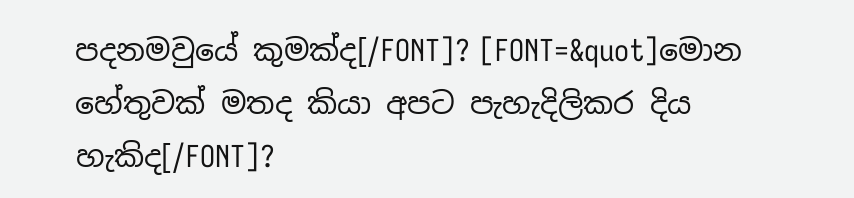පදනමවුයේ කුමක්ද[/FONT]? [FONT=&quot]මොන හේතුවක් මතද කියා අපට පැහැදිලිකර දිය හැකිද[/FONT]?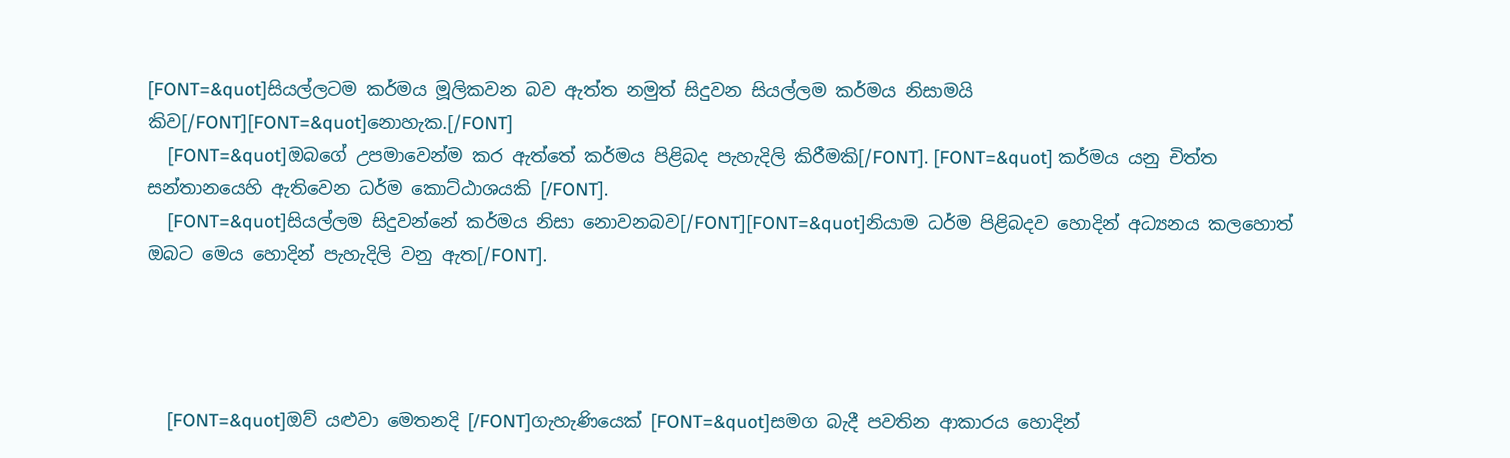[FONT=&quot]සියල්ලටම කර්මය මූලිකවන බව ඇත්ත නමුත් සිදුවන සියල්ලම කර්මය නිසාමයි කිව[/FONT][FONT=&quot]නොහැක.[/FONT]
    [FONT=&quot]ඔබගේ උපමාවෙන්ම කර ඇත්තේ කර්මය පිළිබද පැහැදිලි කිරීමකි[/FONT]. [FONT=&quot] කර්මය යනු චිත්ත සන්තානයෙහි ඇතිවෙන ධර්ම කොට්ඨාශයකි [/FONT].
    [FONT=&quot]සියල්ලම සිදුවන්නේ කර්මය නිසා නොවනබව[/FONT][FONT=&quot]නියාම ධර්ම පිළිබදව හොදින් අධ්‍යනය කලහොත් ඔබට මෙය හොදින් පැහැදිලි වනු ඇත[/FONT].




    [FONT=&quot]ඔව් යළුවා මෙතනදි [/FONT]ගැහැණියෙක්‌ [FONT=&quot]සමග බැදී පවතින ආකාරය හොදින්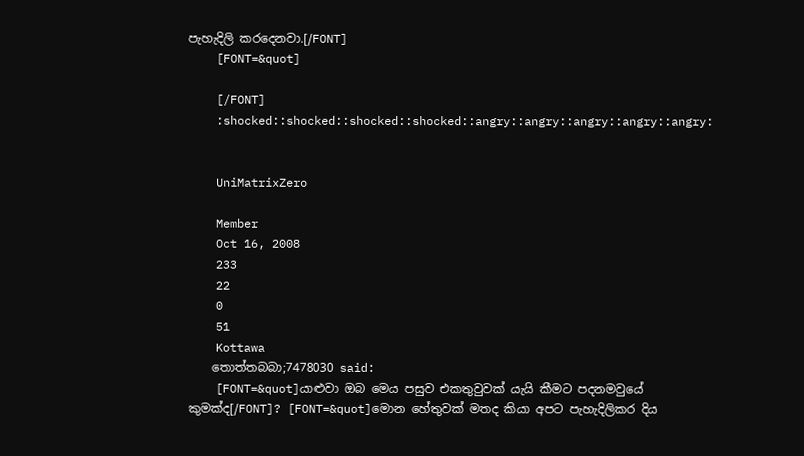පැහැදිලි කරදෙනවා.[/FONT]
    [FONT=&quot]

    [/FONT]
    :shocked::shocked::shocked::shocked::angry::angry::angry::angry::angry:


    UniMatrixZero

    Member
    Oct 16, 2008
    233
    22
    0
    51
    Kottawa
    තොත්තබබා;7478030 said:
    [FONT=&quot]යාළුවා ඔබ මෙය පසුව එකතුවුවක් යැයි කීමට පදනමවුයේ කුමක්ද[/FONT]? [FONT=&quot]මොන හේතුවක් මතද කියා අපට පැහැදිලිකර දිය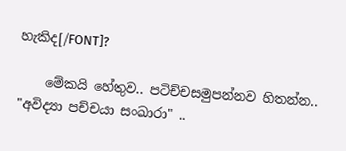හැකිද[/FONT]?

    මේකයි හේතුව.. පටිච්චසමුපන්නව හිතන්න.. "අවිද්‍යා පච්චයා සංඛාරා" ..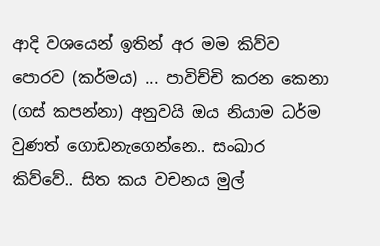ආදි වශයෙන් ඉතින් අර මම කිව්ව පොරව (කර්මය) ... පාවිච්චි කරන කෙනා (ගස් කපන්නා) අනුවයි ඔය නියාම ධර්ම වුණත් ගොඩනැගෙන්නෙ.. සංඛාර කිව්වේ.. සිත කය වචනය මුල්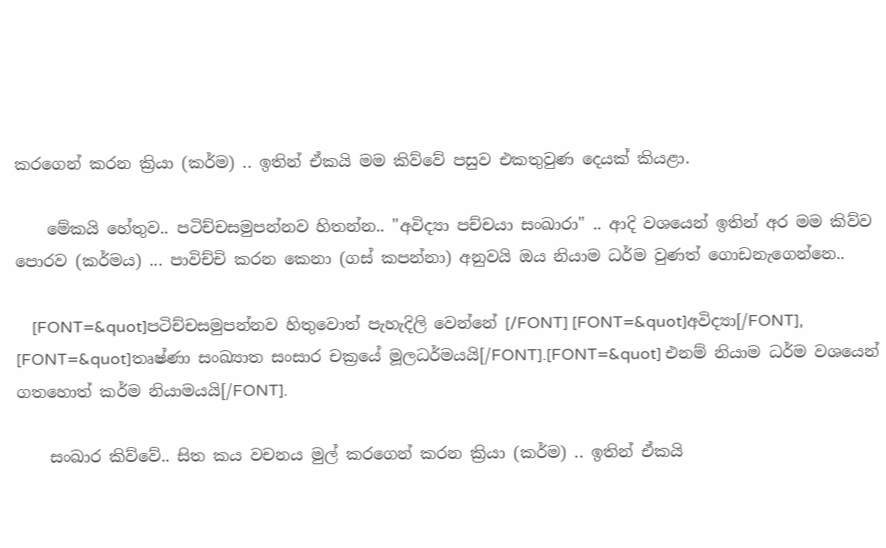කරගෙන් කරන ක්‍රියා (කර්ම) .. ඉතින් ඒකයි මම කිව්වේ පසුව එකතුවුණ දෙයක් කියළා.

    මේකයි හේතුව.. පටිච්චසමුපන්නව හිතන්න.. "අවිද්‍යා පච්චයා සංඛාරා" .. ආදි වශයෙන් ඉතින් අර මම කිව්ව පොරව (කර්මය) ... පාවිච්චි කරන කෙනා (ගස් කපන්නා) අනුවයි ඔය නියාම ධර්ම වුණත් ගොඩනැගෙන්නෙ..

    [FONT=&quot]පටිච්චසමුපන්නව හිතුවොත් පැහැදිලි වෙන්නේ [/FONT] [FONT=&quot]අවිද්‍යා[/FONT], [FONT=&quot]තෘෂ්ණා සංඛ්‍යාත සංසාර චක්‍රයේ මූලධර්මයයි[/FONT].[FONT=&quot] එනම් නියාම ධර්ම වශයෙන් ගතහොත් කර්ම නියාමයයි[/FONT].

    සංඛාර කිව්වේ.. සිත කය වචනය මුල් කරගෙන් කරන ක්‍රියා (කර්ම) .. ඉතින් ඒකයි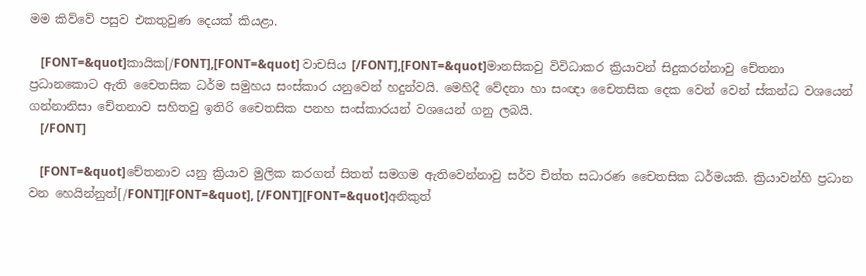මම කිව්වේ පසුව එකතුවුණ දෙයක් කියළා.

    [FONT=&quot]කායික[/FONT],[FONT=&quot] වාචසිය [/FONT],[FONT=&quot]මානසිකවු විවිධාකර ක්‍රියාවන් සිදුකරන්නාවු චේතනා ප්‍රධානකොට ඇති චෛතසික ධර්ම සමුහය සංස්කාර යනුවෙන් හදුන්වයි. මෙහිදී වේදනා හා සංඥා චෛතසික දෙක වෙන් වෙන් ස්කන්ධ වශයෙන් ගන්නානිසා චේතනාව සහිතවු ඉතිරි චෛතසික පනහ සංස්කාරයන් වශයෙන් ගනු ලබයි.
    [/FONT]

    [FONT=&quot]චේතනාව යනු ක්‍රියාව මුලික කරගත් සිතත් සමගම ඇතිවෙන්නාවු සර්ව චිත්ත සධාරණ චෛතසික ධර්මයකි. ක්‍රියාවන්හි ප්‍රධාන වන හෙයින්නුත්[/FONT][FONT=&quot], [/FONT][FONT=&quot]අනිකුත්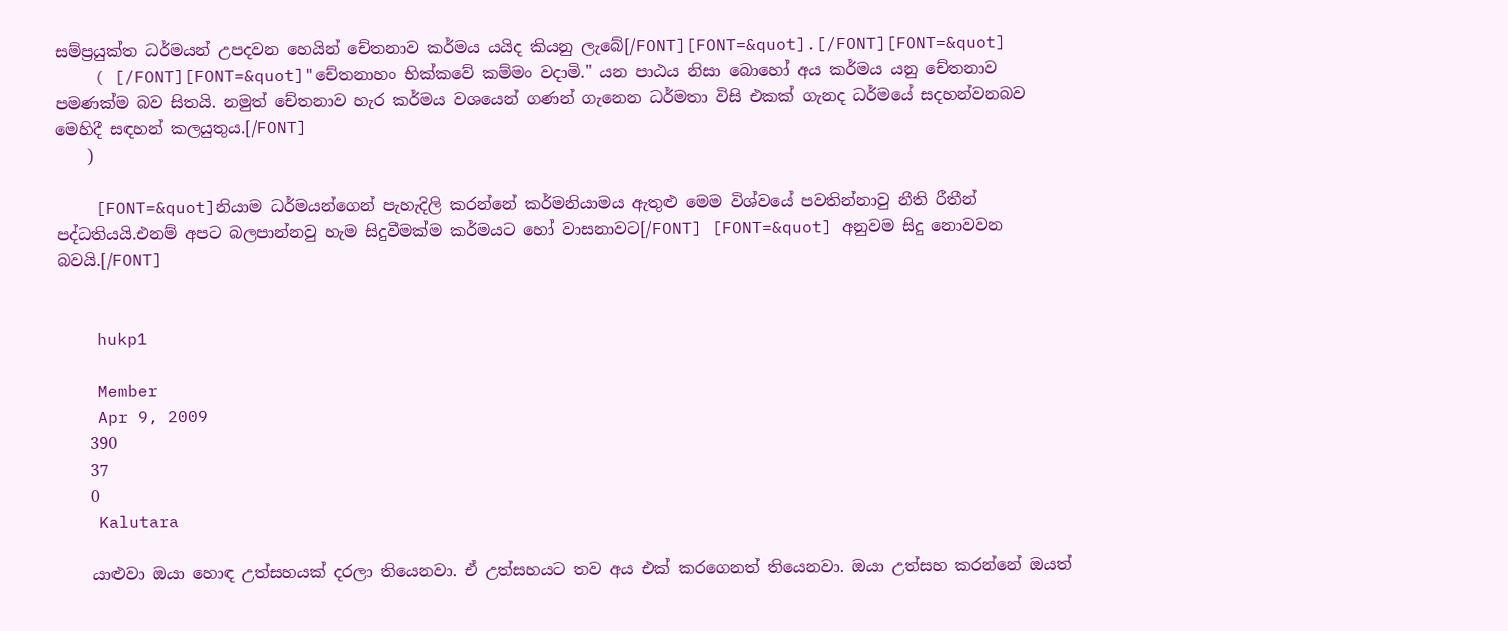සම්ප්‍රයුක්ත ධර්මයන් උපදවන හෙයින් චේතනාව කර්මය යයිද කියනු ලැබේ[/FONT][FONT=&quot].[/FONT][FONT=&quot]
    ( [/FONT][FONT=&quot]"චේතනාහං භික්කවේ කම්මං වදාමි." යන පාඨය නිසා බොහෝ අය කර්මය යනු චේතනාව පමණක්ම බව සිතයි. නමුත් චේතනාව හැර කර්මය වශයෙන් ගණන් ගැනෙන ධර්මතා විසි එකක් ගැනද ධර්මයේ සදහන්වනබව මෙහිදී සඳහන් කලයුතුය.[/FONT]
    )

    [FONT=&quot]නියාම ධර්මයන්ගෙන් පැහැදිලි කරන්නේ කර්මනියාමය ඇතුළු මෙම විශ්වයේ පවතින්නාවු නීති රීතීන් පද්ධතියයි.එනම් අපට බලපාන්නවු හැම සිදුවීමක්ම කර්මයට හෝ වාසනාවට[/FONT] [FONT=&quot] අනුවම සිදු නොවවන බවයි.[/FONT]


    hukp1

    Member
    Apr 9, 2009
    390
    37
    0
    Kalutara

    යාළුවා ඔයා හොඳ උත්සහයක් දරලා තියෙනවා. ඒ උත්සහයට තව අය එක් කරගෙනත් තියෙනවා. ඔයා උත්සහ කරන්නේ ඔයත්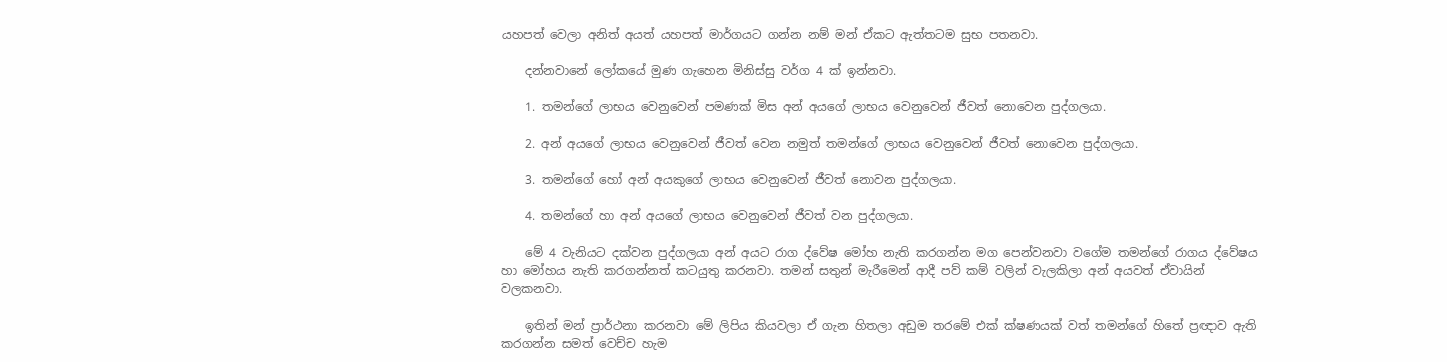යහපත් වෙලා අනිත් අයත් යහපත් මාර්ගයට ගන්න නම් මන් ඒකට ඇත්තටම සුභ පතනවා.

    දන්නවානේ ලෝකයේ මුණ ගැහෙන මිනිස්සු වර්ග 4 ක් ඉන්නවා.

    1. තමන්ගේ ලාභය වෙනුවෙන් පමණක් මිස අන් අයගේ ලාභය වෙනුවෙන් ජීවත් නොවෙන පුද්ගලයා.

    2. අන් අයගේ ලාභය වෙනුවෙන් ජීවත් වෙන නමුත් තමන්ගේ ලාභය වෙනුවෙන් ජීවත් නොවෙන පුද්ගලයා.

    3. තමන්ගේ හෝ අන් අයකුගේ ලාභය වෙනුවෙන් ජීවත් නොවන පුද්ගලයා.

    4. තමන්ගේ හා අන් අයගේ ලාභය වෙනුවෙන් ජීවත් වන පුද්ගලයා.

    මේ 4 වැනියට දක්වන පුද්ගලයා අන් අයට ‍රාග ද්වේෂ මෝහ නැති කරගන්න මග පෙන්වනවා වගේම තමන්ගේ රාගය ද්වේෂය හා මෝහය නැති කරගන්නත් කටයුතු කරනවා. තමන් සතුන් මැරීමෙන් ආදී පව් කම් වලින් වැලකිලා අන් අයවත් ඒවායින් වලකනවා.

    ඉතින් මන් ප්‍රාර්ථනා කරනවා මේ ලිපිය කියවලා ඒ ගැන හිතලා අඩුම තරමේ එක් ක්ෂණයක් වත් තමන්ගේ හිතේ ප්‍රඥාව ඇති කරගන්න සමත් වෙච්ච හැම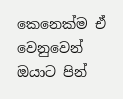කෙනෙක්ම ඒ වෙනුවෙන් ඔයාට පින්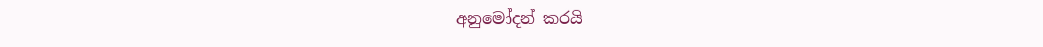අනුමෝදන් කරයි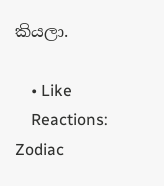කියලා.

    • Like
    Reactions: Zodiac